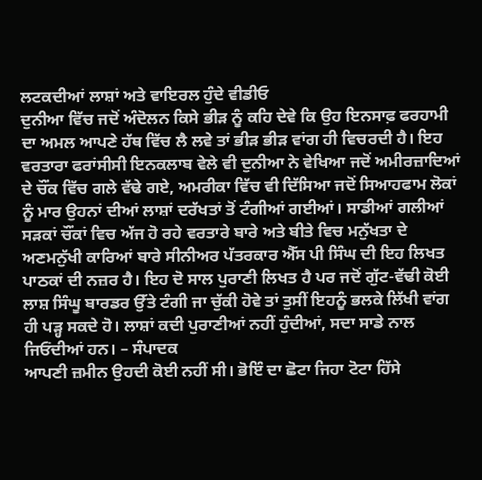ਲਟਕਦੀਆਂ ਲਾਸ਼ਾਂ ਅਤੇ ਵਾਇਰਲ ਹੁੰਦੇ ਵੀਡੀਓ
ਦੁਨੀਆ ਵਿੱਚ ਜਦੋਂ ਅੰਦੋਲਨ ਕਿਸੇ ਭੀੜ ਨੂੰ ਕਹਿ ਦੇਵੇ ਕਿ ਉਹ ਇਨਸਾਫ਼ ਫਰਹਾਮੀ ਦਾ ਅਮਲ ਆਪਣੇ ਹੱਥ ਵਿੱਚ ਲੈ ਲਵੇ ਤਾਂ ਭੀੜ ਭੀੜ ਵਾਂਗ ਹੀ ਵਿਚਰਦੀ ਹੈ। ਇਹ ਵਰਤਾਰਾ ਫਰਾਂਸੀਸੀ ਇਨਕਲਾਬ ਵੇਲੇ ਵੀ ਦੁਨੀਆ ਨੇ ਵੇਖਿਆ ਜਦੋਂ ਅਮੀਰਜ਼ਾਦਿਆਂ ਦੇ ਚੌਂਕ ਵਿੱਚ ਗਲੇ ਵੱਢੇ ਗਏ, ਅਮਰੀਕਾ ਵਿੱਚ ਵੀ ਦਿੱਸਿਆ ਜਦੋਂ ਸਿਆਹਫਾਮ ਲੋਕਾਂ ਨੂੰ ਮਾਰ ਉਹਨਾਂ ਦੀਆਂ ਲਾਸ਼ਾਂ ਦਰੱਖਤਾਂ ਤੋਂ ਟੰਗੀਆਂ ਗਈਆਂ। ਸਾਡੀਆਂ ਗਲੀਆਂ ਸੜਕਾਂ ਚੌਂਕਾਂ ਵਿਚ ਅੱਜ ਹੋ ਰਹੇ ਵਰਤਾਰੇ ਬਾਰੇ ਅਤੇ ਬੀਤੇ ਵਿਚ ਮਨੁੱਖਤਾ ਦੇ ਅਣਮਨੁੱਖੀ ਕਾਰਿਆਂ ਬਾਰੇ ਸੀਨੀਅਰ ਪੱਤਰਕਾਰ ਐੱਸ ਪੀ ਸਿੰਘ ਦੀ ਇਹ ਲਿਖਤ ਪਾਠਕਾਂ ਦੀ ਨਜ਼ਰ ਹੈ। ਇਹ ਦੋ ਸਾਲ ਪੁਰਾਣੀ ਲਿਖਤ ਹੈ ਪਰ ਜਦੋਂ ਗੁੱਟ-ਵੱਢੀ ਕੋਈ ਲਾਸ਼ ਸਿੰਘੂ ਬਾਰਡਰ ਉੱਤੇ ਟੰਗੀ ਜਾ ਚੁੱਕੀ ਹੋਵੇ ਤਾਂ ਤੁਸੀਂ ਇਹਨੂੰ ਭਲਕੇ ਲਿੱਖੀ ਵਾਂਗ ਹੀ ਪੜ੍ਹ ਸਕਦੇ ਹੋ। ਲਾਸ਼ਾਂ ਕਦੀ ਪੁਰਾਣੀਆਂ ਨਹੀਂ ਹੁੰਦੀਆਂ, ਸਦਾ ਸਾਡੇ ਨਾਲ ਜਿਓਂਦੀਆਂ ਹਨ। – ਸੰਪਾਦਕ
ਆਪਣੀ ਜ਼ਮੀਨ ਉਹਦੀ ਕੋਈ ਨਹੀਂ ਸੀ। ਭੋਇੰ ਦਾ ਛੋਟਾ ਜਿਹਾ ਟੋਟਾ ਹਿੱਸੇ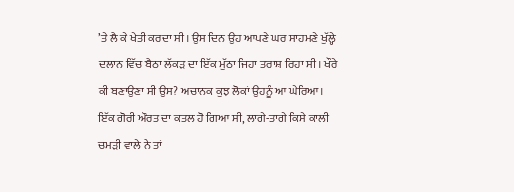’ਤੇ ਲੈ ਕੇ ਖੇਤੀ ਕਰਦਾ ਸੀ। ਉਸ ਦਿਨ ਉਹ ਆਪਣੇ ਘਰ ਸਾਹਮਣੇ ਖੁੱਲ੍ਹੇ ਦਲਾਨ ਵਿੱਚ ਬੈਠਾ ਲੱਕੜ ਦਾ ਇੱਕ ਮੁੱਠਾ ਜਿਹਾ ਤਰਾਸ਼ ਰਿਹਾ ਸੀ। ਖੌਰੇ ਕੀ ਬਣਾਉਣਾ ਸੀ ਉਸ? ਅਚਾਨਕ ਕੁਝ ਲੋਕਾਂ ਉਹਨੂੰ ਆ ਘੇਰਿਆ। ਇੱਕ ਗੋਰੀ ਔਰਤ ਦਾ ਕਤਲ ਹੋ ਗਿਆ ਸੀ, ਲਾਗੇ-ਤਾਗੇ ਕਿਸੇ ਕਾਲੀ ਚਮੜੀ ਵਾਲੇ ਨੇ ਤਾਂ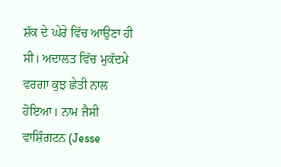ਸ਼ੱਕ ਦੇ ਘੇਰੇ ਵਿੱਚ ਆਉਣਾ ਹੀ ਸੀ। ਅਦਾਲਤ ਵਿੱਚ ਮੁਕੱਦਮੇ ਵਰਗਾ ਕੁਝ ਛੇਤੀ ਨਾਲ ਹੋਇਆ। ਨਾਮ ਜੈਸੀ ਵਾਸ਼ਿੰਗਟਨ (Jesse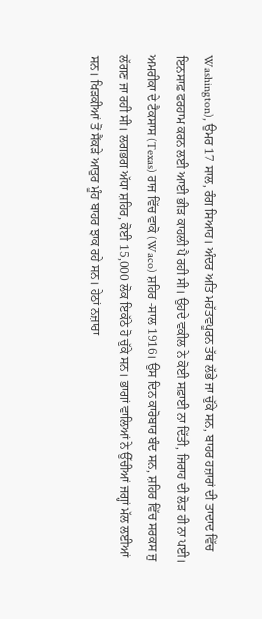Washington), ਉਮਰ 17 ਸਾਲ, ਰੰਗ ਸਿਆਹ। ਅੰਦਰ ਅਤਿ ਮਹੱਤਵਪੂਰਨ ਤੱਥ ਲੱਭੇ ਜਾ ਚੁੱਕੇ ਸਨ, ਬਾਹਰ ਹਜ਼ਾਰਾਂ ਦੀ ਤਾਦਾਦ ਵਿੱਚ ਇਨਸਾਫ਼ ਫਰਹਾਮ ਕਰਨ ਲਈ ਆਈ ਭੀੜ ਕਾਹਲੀ ਪੈ ਰਹੀ ਸੀ। ਉਹਦੇ ਵਕੀਲ ਨੇ ਕੋਈ ਸਫ਼ਾਈ ਨਾ ਦਿੱਤੀ, ਜਿਰਾਹ ਦੀ ਲੋੜ ਹੀ ਨਾ ਪਈ।
ਅਮਰੀਕਾ ਦੇ ਟੈਕਸਾਸ (Texas) ਰਾਜ ਵਿੱਚ ਵਾਕੋ (Waco) ਸ਼ਹਿਰ -ਸਾਲ 1916। ਉਸ ਦਿਨ ਕਾਰੋਬਾਰ ਬੰਦ ਸਨ, ਸ਼ਹਿਰ ਵਿੱਚ ਸਰਕਸ ਜੁ ਲੱਗਣ ਜਾ ਰਹੀ ਸੀ। ਲਗਭਗ ਅੱਧਾ ਸ਼ਹਿਰ, ਕੋਈ 15,000 ਲੋਕ ਇਕੱਠੇ ਹੋ ਚੁੱਕੇ ਸਨ। ਭਾਗਾਂ ਵਾਲਿਆਂ ਨੇ ਉੱਚੀਆਂ ਜਗ੍ਹਾਂ ਮੱਲ ਲਈਆਂ ਸਨ। ਖਿੜਕੀਆਂ ਤੋਂ ਸੈਂਕੜੇ ਆਤੁਰ ਮੂੰਹ ਬਾਹਰ ਝਾਕ ਰਹੇ ਸਨ। ਹੇਠਾਂ ਨਜ਼ਾਰਾ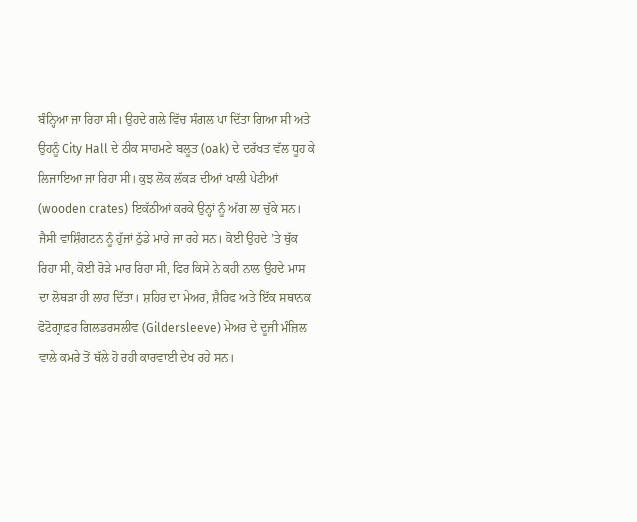ਬੰਨ੍ਹਿਆ ਜਾ ਰਿਹਾ ਸੀ। ਉਹਦੇ ਗਲੇ ਵਿੱਚ ਸੰਗਲ ਪਾ ਦਿੱਤਾ ਗਿਆ ਸੀ ਅਤੇ ਉਹਨੂੰ City Hall ਦੇ ਠੀਕ ਸਾਹਮਣੇ ਬਲੂਤ (oak) ਦੇ ਦਰੱਖਤ ਵੱਲ ਧੂਹ ਕੇ ਲਿਜਾਇਆ ਜਾ ਰਿਹਾ ਸੀ। ਕੁਝ ਲੋਕ ਲੱਕੜ ਦੀਆਂ ਖਾਲੀ ਪੇਟੀਆਂ (wooden crates) ਇਕੱਠੀਆਂ ਕਰਕੇ ਉਨ੍ਹਾਂ ਨੂੰ ਅੱਗ ਲਾ ਚੁੱਕੇ ਸਨ। ਜੈਸੀ ਵਾਸ਼ਿੰਗਟਨ ਨੂੰ ਹੁੱਜਾਂ ਠੁੱਡੇ ਮਾਰੇ ਜਾ ਰਹੇ ਸਨ। ਕੋਈ ਉਹਦੇ ’ਤੇ ਥੁੱਕ ਰਿਹਾ ਸੀ, ਕੋਈ ਰੋੜੇ ਮਾਰ ਰਿਹਾ ਸੀ, ਫਿਰ ਕਿਸੇ ਨੇ ਕਹੀ ਨਾਲ ਉਹਦੇ ਮਾਸ ਦਾ ਲੋਥੜਾ ਹੀ ਲਾਹ ਦਿੱਤਾ। ਸ਼ਹਿਰ ਦਾ ਮੇਅਰ, ਸ਼ੈਰਿਫ ਅਤੇ ਇੱਕ ਸਥਾਨਕ ਫੋਟੋਗ੍ਰਾਫ਼ਰ ਗਿਲਡਰਸਲੀਵ (Gildersleeve) ਮੇਅਰ ਦੇ ਦੂਜੀ ਮੰਜ਼ਿਲ ਵਾਲੇ ਕਮਰੇ ਤੋਂ ਥੱਲੇ ਹੋ ਰਹੀ ਕਾਰਵਾਈ ਦੇਖ ਰਹੇ ਸਨ।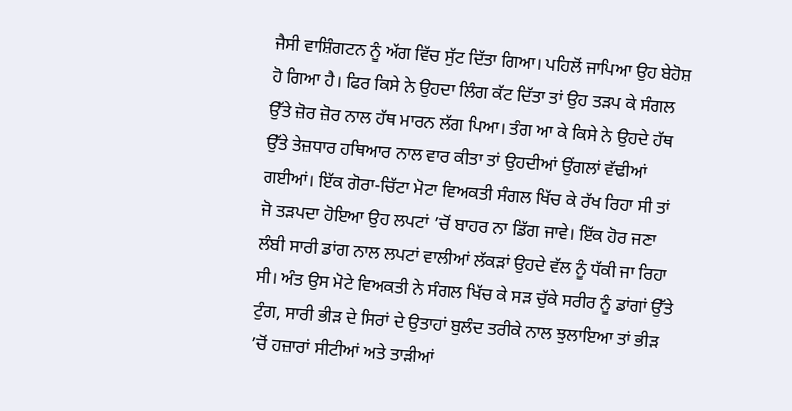ਜੈਸੀ ਵਾਸ਼ਿੰਗਟਨ ਨੂੰ ਅੱਗ ਵਿੱਚ ਸੁੱਟ ਦਿੱਤਾ ਗਿਆ। ਪਹਿਲੋਂ ਜਾਪਿਆ ਉਹ ਬੇਹੋਸ਼ ਹੋ ਗਿਆ ਹੈ। ਫਿਰ ਕਿਸੇ ਨੇ ਉਹਦਾ ਲਿੰਗ ਕੱਟ ਦਿੱਤਾ ਤਾਂ ਉਹ ਤੜਪ ਕੇ ਸੰਗਲ ਉੱਤੇ ਜ਼ੋਰ ਜ਼ੋਰ ਨਾਲ ਹੱਥ ਮਾਰਨ ਲੱਗ ਪਿਆ। ਤੰਗ ਆ ਕੇ ਕਿਸੇ ਨੇ ਉਹਦੇ ਹੱਥ ਉੱਤੇ ਤੇਜ਼ਧਾਰ ਹਥਿਆਰ ਨਾਲ ਵਾਰ ਕੀਤਾ ਤਾਂ ਉਹਦੀਆਂ ਉਂਗਲਾਂ ਵੱਢੀਆਂ ਗਈਆਂ। ਇੱਕ ਗੋਰਾ-ਚਿੱਟਾ ਮੋਟਾ ਵਿਅਕਤੀ ਸੰਗਲ ਖਿੱਚ ਕੇ ਰੱਖ ਰਿਹਾ ਸੀ ਤਾਂ ਜੋ ਤੜਪਦਾ ਹੋਇਆ ਉਹ ਲਪਟਾਂ ’ਚੋਂ ਬਾਹਰ ਨਾ ਡਿੱਗ ਜਾਵੇ। ਇੱਕ ਹੋਰ ਜਣਾ ਲੰਬੀ ਸਾਰੀ ਡਾਂਗ ਨਾਲ ਲਪਟਾਂ ਵਾਲੀਆਂ ਲੱਕੜਾਂ ਉਹਦੇ ਵੱਲ ਨੂੰ ਧੱਕੀ ਜਾ ਰਿਹਾ ਸੀ। ਅੰਤ ਉਸ ਮੋਟੇ ਵਿਅਕਤੀ ਨੇ ਸੰਗਲ ਖਿੱਚ ਕੇ ਸੜ ਚੁੱਕੇ ਸਰੀਰ ਨੂੰ ਡਾਂਗਾਂ ਉੱਤੇ ਟੁੰਗ, ਸਾਰੀ ਭੀੜ ਦੇ ਸਿਰਾਂ ਦੇ ਉਤਾਹਾਂ ਬੁਲੰਦ ਤਰੀਕੇ ਨਾਲ ਝੁਲਾਇਆ ਤਾਂ ਭੀੜ ’ਚੋਂ ਹਜ਼ਾਰਾਂ ਸੀਟੀਆਂ ਅਤੇ ਤਾੜੀਆਂ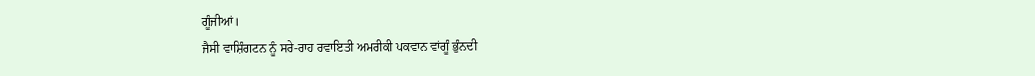ਗੂੰਜੀਆਂ।
ਜੈਸੀ ਵਾਸ਼ਿੰਗਟਨ ਨੂੰ ਸਰੇ-ਰਾਹ ਰਵਾਇਤੀ ਅਮਰੀਕੀ ਪਕਵਾਨ ਵਾਂਗੂੰ ਭੁੰਨਦੀ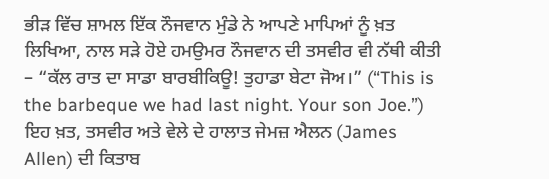ਭੀੜ ਵਿੱਚ ਸ਼ਾਮਲ ਇੱਕ ਨੌਜਵਾਨ ਮੁੰਡੇ ਨੇ ਆਪਣੇ ਮਾਪਿਆਂ ਨੂੰ ਖ਼ਤ ਲਿਖਿਆ, ਨਾਲ ਸੜੇ ਹੋਏ ਹਮਉਮਰ ਨੌਜਵਾਨ ਦੀ ਤਸਵੀਰ ਵੀ ਨੱਥੀ ਕੀਤੀ – “ਕੱਲ ਰਾਤ ਦਾ ਸਾਡਾ ਬਾਰਬੀਕਿਊ! ਤੁਹਾਡਾ ਬੇਟਾ ਜੋਅ।” (“This is the barbeque we had last night. Your son Joe.”)
ਇਹ ਖ਼ਤ, ਤਸਵੀਰ ਅਤੇ ਵੇਲੇ ਦੇ ਹਾਲਾਤ ਜੇਮਜ਼ ਐਲਨ (James Allen) ਦੀ ਕਿਤਾਬ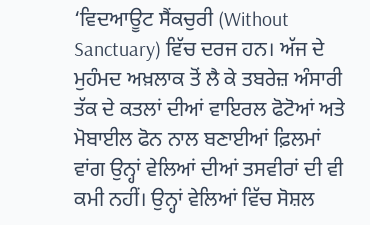‘ਵਿਦਆਊਟ ਸੈਂਕਚੁਰੀ (Without Sanctuary) ਵਿੱਚ ਦਰਜ ਹਨ। ਅੱਜ ਦੇ ਮੁਹੰਮਦ ਅਖ਼ਲਾਕ ਤੋਂ ਲੈ ਕੇ ਤਬਰੇਜ਼ ਅੰਸਾਰੀ ਤੱਕ ਦੇ ਕਤਲਾਂ ਦੀਆਂ ਵਾਇਰਲ ਫੋਟੋਆਂ ਅਤੇ ਮੋਬਾਈਲ ਫੋਨ ਨਾਲ ਬਣਾਈਆਂ ਫ਼ਿਲਮਾਂ ਵਾਂਗ ਉਨ੍ਹਾਂ ਵੇਲਿਆਂ ਦੀਆਂ ਤਸਵੀਰਾਂ ਦੀ ਵੀ ਕਮੀ ਨਹੀਂ। ਉਨ੍ਹਾਂ ਵੇਲਿਆਂ ਵਿੱਚ ਸੋਸ਼ਲ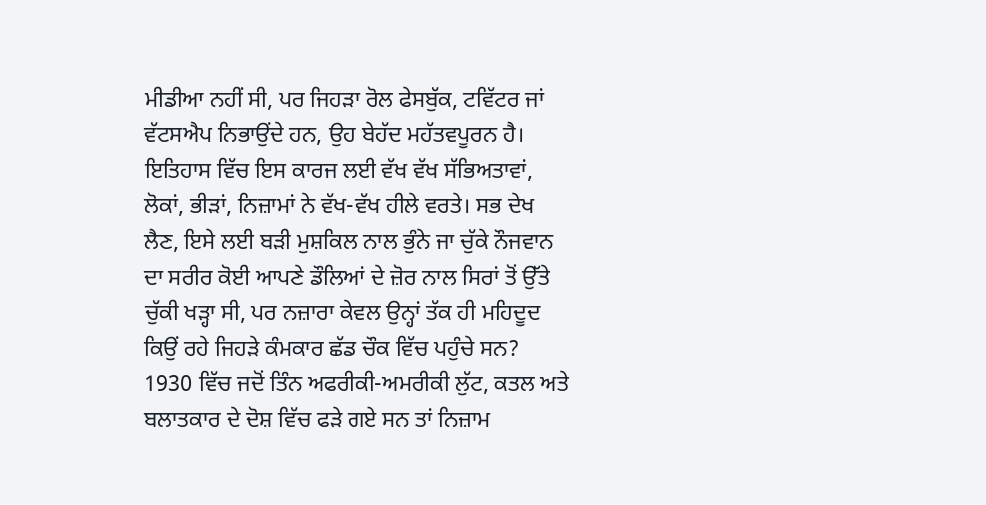ਮੀਡੀਆ ਨਹੀਂ ਸੀ, ਪਰ ਜਿਹੜਾ ਰੋਲ ਫੇਸਬੁੱਕ, ਟਵਿੱਟਰ ਜਾਂ ਵੱਟਸਐਪ ਨਿਭਾਉਂਦੇ ਹਨ, ਉਹ ਬੇਹੱਦ ਮਹੱਤਵਪੂਰਨ ਹੈ। ਇਤਿਹਾਸ ਵਿੱਚ ਇਸ ਕਾਰਜ ਲਈ ਵੱਖ ਵੱਖ ਸੱਭਿਅਤਾਵਾਂ, ਲੋਕਾਂ, ਭੀੜਾਂ, ਨਿਜ਼ਾਮਾਂ ਨੇ ਵੱਖ-ਵੱਖ ਹੀਲੇ ਵਰਤੇ। ਸਭ ਦੇਖ ਲੈਣ, ਇਸੇ ਲਈ ਬੜੀ ਮੁਸ਼ਕਿਲ ਨਾਲ ਭੁੰਨੇ ਜਾ ਚੁੱਕੇ ਨੌਜਵਾਨ ਦਾ ਸਰੀਰ ਕੋਈ ਆਪਣੇ ਡੌਲਿਆਂ ਦੇ ਜ਼ੋਰ ਨਾਲ ਸਿਰਾਂ ਤੋਂ ਉੱਤੇ ਚੁੱਕੀ ਖੜ੍ਹਾ ਸੀ, ਪਰ ਨਜ਼ਾਰਾ ਕੇਵਲ ਉਨ੍ਹਾਂ ਤੱਕ ਹੀ ਮਹਿਦੂਦ ਕਿਉਂ ਰਹੇ ਜਿਹੜੇ ਕੰਮਕਾਰ ਛੱਡ ਚੌਕ ਵਿੱਚ ਪਹੁੰਚੇ ਸਨ?
1930 ਵਿੱਚ ਜਦੋਂ ਤਿੰਨ ਅਫਰੀਕੀ-ਅਮਰੀਕੀ ਲੁੱਟ, ਕਤਲ ਅਤੇ ਬਲਾਤਕਾਰ ਦੇ ਦੋਸ਼ ਵਿੱਚ ਫੜੇ ਗਏ ਸਨ ਤਾਂ ਨਿਜ਼ਾਮ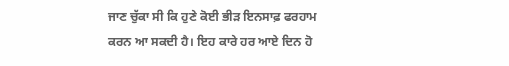ਜਾਣ ਚੁੱਕਾ ਸੀ ਕਿ ਹੁਣੇ ਕੋਈ ਭੀੜ ਇਨਸਾਫ਼ ਫਰਹਾਮ ਕਰਨ ਆ ਸਕਦੀ ਹੈ। ਇਹ ਕਾਰੇ ਹਰ ਆਏ ਦਿਨ ਹੋ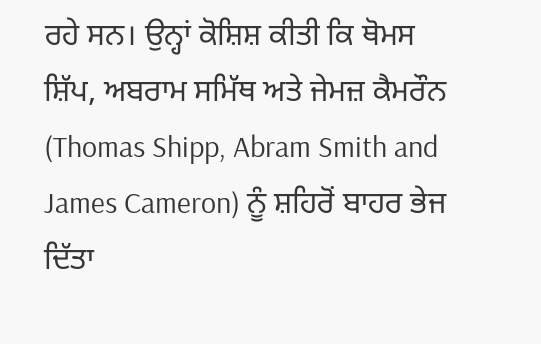ਰਹੇ ਸਨ। ਉਨ੍ਹਾਂ ਕੋਸ਼ਿਸ਼ ਕੀਤੀ ਕਿ ਥੋਮਸ ਸ਼ਿੱਪ, ਅਬਰਾਮ ਸਮਿੱਥ ਅਤੇ ਜੇਮਜ਼ ਕੈਮਰੌਨ (Thomas Shipp, Abram Smith and James Cameron) ਨੂੰ ਸ਼ਹਿਰੋਂ ਬਾਹਰ ਭੇਜ ਦਿੱਤਾ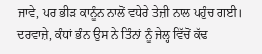ਜਾਵੇ, ਪਰ ਭੀੜ ਕਾਨੂੰਨ ਨਾਲੋਂ ਵਧੇਰੇ ਤੇਜ਼ੀ ਨਾਲ ਪਹੁੰਚ ਗਈ।
ਦਰਵਾਜ਼ੇ, ਕੰਧਾਂ ਭੰਨ ਉਸ ਨੇ ਤਿੰਨਾਂ ਨੂੰ ਜੇਲ੍ਹ ਵਿੱਚੋਂ ਕੱਢ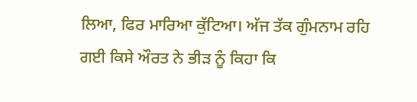ਲਿਆ, ਫਿਰ ਮਾਰਿਆ ਕੁੱਟਿਆ। ਅੱਜ ਤੱਕ ਗੁੰਮਨਾਮ ਰਹਿ ਗਈ ਕਿਸੇ ਔਰਤ ਨੇ ਭੀੜ ਨੂੰ ਕਿਹਾ ਕਿ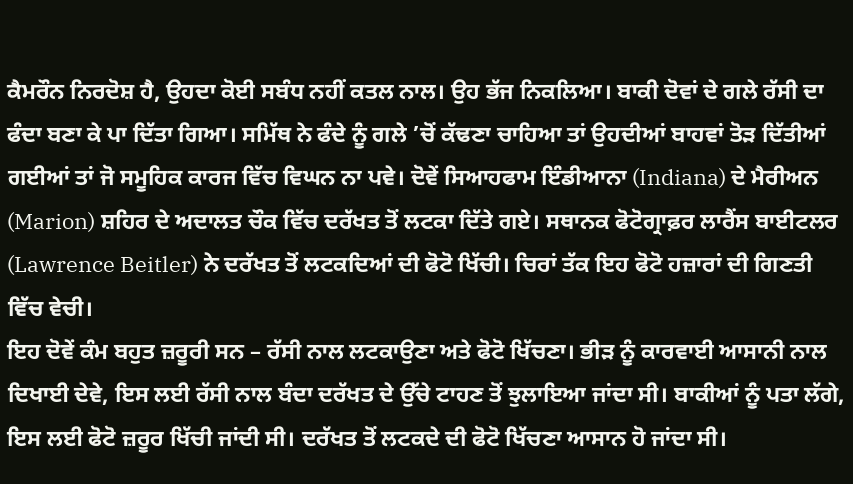ਕੈਮਰੌਨ ਨਿਰਦੋਸ਼ ਹੈ, ਉਹਦਾ ਕੋਈ ਸਬੰਧ ਨਹੀਂ ਕਤਲ ਨਾਲ। ਉਹ ਭੱਜ ਨਿਕਲਿਆ। ਬਾਕੀ ਦੋਵਾਂ ਦੇ ਗਲੇ ਰੱਸੀ ਦਾ ਫੰਦਾ ਬਣਾ ਕੇ ਪਾ ਦਿੱਤਾ ਗਿਆ। ਸਮਿੱਥ ਨੇ ਫੰਦੇ ਨੂੰ ਗਲੇ ’ਚੋਂ ਕੱਢਣਾ ਚਾਹਿਆ ਤਾਂ ਉਹਦੀਆਂ ਬਾਹਵਾਂ ਤੋੜ ਦਿੱਤੀਆਂ ਗਈਆਂ ਤਾਂ ਜੋ ਸਮੂਹਿਕ ਕਾਰਜ ਵਿੱਚ ਵਿਘਨ ਨਾ ਪਵੇ। ਦੋਵੇਂ ਸਿਆਹਫਾਮ ਇੰਡੀਆਨਾ (Indiana) ਦੇ ਮੈਰੀਅਨ (Marion) ਸ਼ਹਿਰ ਦੇ ਅਦਾਲਤ ਚੌਕ ਵਿੱਚ ਦਰੱਖਤ ਤੋਂ ਲਟਕਾ ਦਿੱਤੇ ਗਏ। ਸਥਾਨਕ ਫੋਟੋਗ੍ਰਾਫ਼ਰ ਲਾਰੈਂਸ ਬਾਈਟਲਰ (Lawrence Beitler) ਨੇ ਦਰੱਖਤ ਤੋਂ ਲਟਕਦਿਆਂ ਦੀ ਫੋਟੋ ਖਿੱਚੀ। ਚਿਰਾਂ ਤੱਕ ਇਹ ਫੋਟੋ ਹਜ਼ਾਰਾਂ ਦੀ ਗਿਣਤੀ ਵਿੱਚ ਵੇਚੀ।
ਇਹ ਦੋਵੇਂ ਕੰਮ ਬਹੁਤ ਜ਼ਰੂਰੀ ਸਨ – ਰੱਸੀ ਨਾਲ ਲਟਕਾਉਣਾ ਅਤੇ ਫੋਟੋ ਖਿੱਚਣਾ। ਭੀੜ ਨੂੰ ਕਾਰਵਾਈ ਆਸਾਨੀ ਨਾਲ ਦਿਖਾਈ ਦੇਵੇ, ਇਸ ਲਈ ਰੱਸੀ ਨਾਲ ਬੰਦਾ ਦਰੱਖਤ ਦੇ ਉੱਚੇ ਟਾਹਣ ਤੋਂ ਝੁਲਾਇਆ ਜਾਂਦਾ ਸੀ। ਬਾਕੀਆਂ ਨੂੰ ਪਤਾ ਲੱਗੇ, ਇਸ ਲਈ ਫੋਟੋ ਜ਼ਰੂਰ ਖਿੱਚੀ ਜਾਂਦੀ ਸੀ। ਦਰੱਖਤ ਤੋਂ ਲਟਕਦੇ ਦੀ ਫੋਟੋ ਖਿੱਚਣਾ ਆਸਾਨ ਹੋ ਜਾਂਦਾ ਸੀ।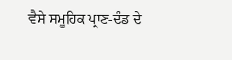ਵੈਸੇ ਸਮੂਹਿਕ ਪ੍ਰਾਣ-ਦੰਡ ਦੇ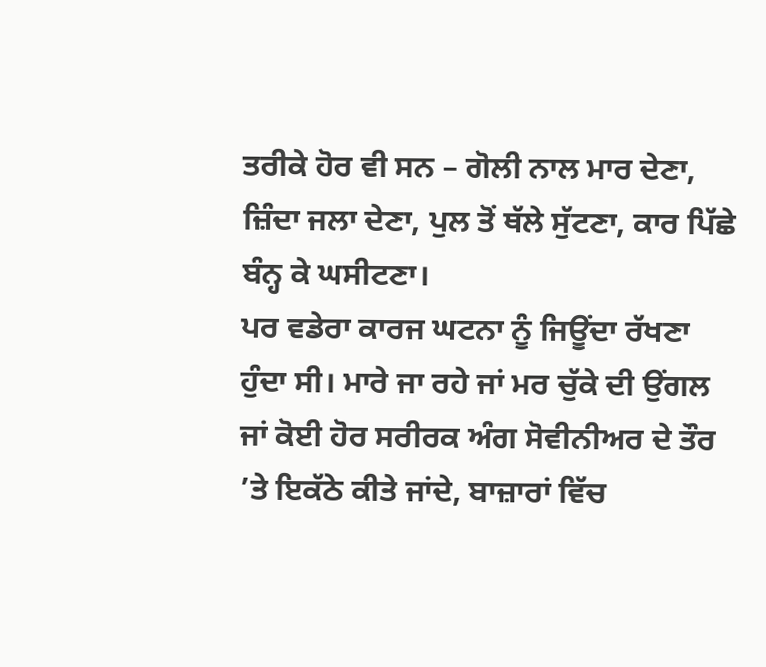ਤਰੀਕੇ ਹੋਰ ਵੀ ਸਨ – ਗੋਲੀ ਨਾਲ ਮਾਰ ਦੇਣਾ, ਜ਼ਿੰਦਾ ਜਲਾ ਦੇਣਾ, ਪੁਲ ਤੋਂ ਥੱਲੇ ਸੁੱਟਣਾ, ਕਾਰ ਪਿੱਛੇ ਬੰਨ੍ਹ ਕੇ ਘਸੀਟਣਾ।
ਪਰ ਵਡੇਰਾ ਕਾਰਜ ਘਟਨਾ ਨੂੰ ਜਿਊਂਦਾ ਰੱਖਣਾ ਹੁੰਦਾ ਸੀ। ਮਾਰੇ ਜਾ ਰਹੇ ਜਾਂ ਮਰ ਚੁੱਕੇ ਦੀ ਉਂਗਲ ਜਾਂ ਕੋਈ ਹੋਰ ਸਰੀਰਕ ਅੰਗ ਸੋਵੀਨੀਅਰ ਦੇ ਤੌਰ ’ਤੇ ਇਕੱਠੇ ਕੀਤੇ ਜਾਂਦੇ, ਬਾਜ਼ਾਰਾਂ ਵਿੱਚ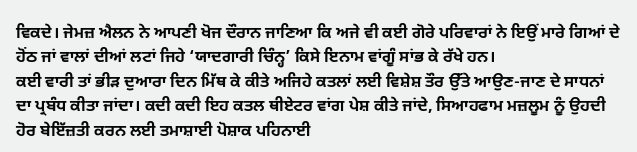ਵਿਕਦੇ। ਜੇਮਜ਼ ਐਲਨ ਨੇ ਆਪਣੀ ਖੋਜ ਦੌਰਾਨ ਜਾਣਿਆ ਕਿ ਅਜੇ ਵੀ ਕਈ ਗੋਰੇ ਪਰਿਵਾਰਾਂ ਨੇ ਇਉਂ ਮਾਰੇ ਗਿਆਂ ਦੇ ਹੋਂਠ ਜਾਂ ਵਾਲਾਂ ਦੀਆਂ ਲਟਾਂ ਜਿਹੇ ‘ਯਾਦਗਾਰੀ ਚਿੰਨ੍ਹ’ ਕਿਸੇ ਇਨਾਮ ਵਾਂਗੂੰ ਸਾਂਭ ਕੇ ਰੱਖੇ ਹਨ।
ਕਈ ਵਾਰੀ ਤਾਂ ਭੀੜ ਦੁਆਰਾ ਦਿਨ ਮਿੱਥ ਕੇ ਕੀਤੇ ਅਜਿਹੇ ਕਤਲਾਂ ਲਈ ਵਿਸ਼ੇਸ਼ ਤੌਰ ਉੱਤੇ ਆਉਣ-ਜਾਣ ਦੇ ਸਾਧਨਾਂ ਦਾ ਪ੍ਰਬੰਧ ਕੀਤਾ ਜਾਂਦਾ। ਕਦੀ ਕਦੀ ਇਹ ਕਤਲ ਥੀਏਟਰ ਵਾਂਗ ਪੇਸ਼ ਕੀਤੇ ਜਾਂਦੇ, ਸਿਆਹਫਾਮ ਮਜ਼ਲੂਮ ਨੂੰ ਉਹਦੀ ਹੋਰ ਬੇਇੱਜ਼ਤੀ ਕਰਨ ਲਈ ਤਮਾਸ਼ਾਈ ਪੋਸ਼ਾਕ ਪਹਿਨਾਈ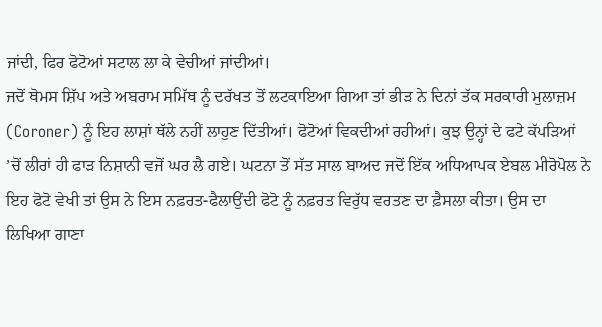ਜਾਂਦੀ, ਫਿਰ ਫੋਟੋਆਂ ਸਟਾਲ ਲਾ ਕੇ ਵੇਚੀਆਂ ਜਾਂਦੀਆਂ।
ਜਦੋਂ ਥੋਮਸ ਸ਼ਿੱਪ ਅਤੇ ਅਬਰਾਮ ਸਮਿੱਥ ਨੂੰ ਦਰੱਖਤ ਤੋਂ ਲਟਕਾਇਆ ਗਿਆ ਤਾਂ ਭੀੜ ਨੇ ਦਿਨਾਂ ਤੱਕ ਸਰਕਾਰੀ ਮੁਲਾਜ਼ਮ (Coroner) ਨੂੰ ਇਹ ਲਾਸ਼ਾਂ ਥੱਲੇ ਨਹੀਂ ਲਾਹੁਣ ਦਿੱਤੀਆਂ। ਫੋਟੋਆਂ ਵਿਕਦੀਆਂ ਰਹੀਆਂ। ਕੁਝ ਉਨ੍ਹਾਂ ਦੇ ਫਟੇ ਕੱਪੜਿਆਂ ’ਚੋਂ ਲੀਰਾਂ ਹੀ ਫਾੜ ਨਿਸ਼ਾਨੀ ਵਜੋਂ ਘਰ ਲੈ ਗਏ। ਘਟਨਾ ਤੋਂ ਸੱਤ ਸਾਲ ਬਾਅਦ ਜਦੋਂ ਇੱਕ ਅਧਿਆਪਕ ਏਬਲ ਮੀਰੋਪੋਲ ਨੇ ਇਹ ਫੋਟੋ ਵੇਖੀ ਤਾਂ ਉਸ ਨੇ ਇਸ ਨਫ਼ਰਤ-ਫੈਲਾਉਂਦੀ ਫੋਟੋ ਨੂੰ ਨਫ਼ਰਤ ਵਿਰੁੱਧ ਵਰਤਣ ਦਾ ਫ਼ੈਸਲਾ ਕੀਤਾ। ਉਸ ਦਾ ਲਿਖਿਆ ਗਾਣਾ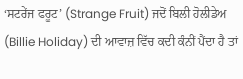‘ਸਟਰੇਂਜ ਫਰੂਟ’ (Strange Fruit) ਜਦੋਂ ਬਿਲੀ ਹੋਲੀਡੇਅ (Billie Holiday) ਦੀ ਆਵਾਜ਼ ਵਿੱਚ ਕਦੀ ਕੰਨੀਂ ਪੈਂਦਾ ਹੈ ਤਾਂ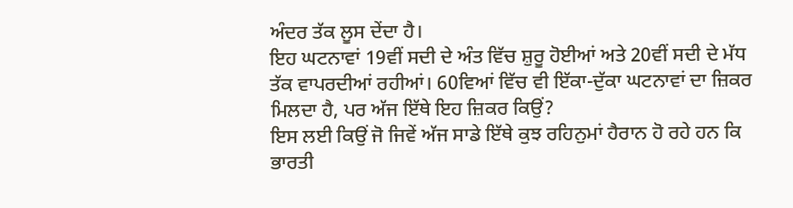ਅੰਦਰ ਤੱਕ ਲੂਸ ਦੇਂਦਾ ਹੈ।
ਇਹ ਘਟਨਾਵਾਂ 19ਵੀਂ ਸਦੀ ਦੇ ਅੰਤ ਵਿੱਚ ਸ਼ੁਰੂ ਹੋਈਆਂ ਅਤੇ 20ਵੀਂ ਸਦੀ ਦੇ ਮੱਧ ਤੱਕ ਵਾਪਰਦੀਆਂ ਰਹੀਆਂ। 60ਵਿਆਂ ਵਿੱਚ ਵੀ ਇੱਕਾ-ਦੁੱਕਾ ਘਟਨਾਵਾਂ ਦਾ ਜ਼ਿਕਰ ਮਿਲਦਾ ਹੈ, ਪਰ ਅੱਜ ਇੱਥੇ ਇਹ ਜ਼ਿਕਰ ਕਿਉਂ?
ਇਸ ਲਈ ਕਿਉਂ ਜੋ ਜਿਵੇਂ ਅੱਜ ਸਾਡੇ ਇੱਥੇ ਕੁਝ ਰਹਿਨੁਮਾਂ ਹੈਰਾਨ ਹੋ ਰਹੇ ਹਨ ਕਿ ਭਾਰਤੀ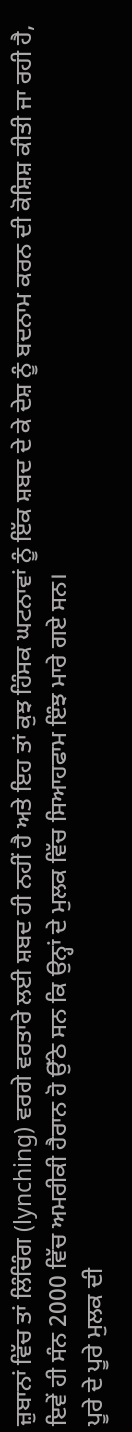ਜ਼ੁਬਾਨਾਂ ਵਿੱਚ ਤਾਂ ਲਿੰਚਿੰਗ (lynching) ਵਰਗੇ ਵਰਤਾਰੇ ਲਈ ਸ਼ਬਦ ਹੀ ਨਹੀਂ ਹੈ ਅਤੇ ਇਹ ਤਾਂ ਕੁਝ ਹਿੰਸਕ ਘਟਨਾਵਾਂ ਨੂੰ ਇੱਕ ਸ਼ਬਦ ਦੇ ਕੇ ਦੇਸ਼ ਨੂੰ ਬਦਨਾਮ ਕਰਨ ਦੀ ਕੋਸ਼ਿਸ਼ ਕੀਤੀ ਜਾ ਰਹੀ ਹੈ, ਇਵੇਂ ਹੀ ਸੰਨ 2000 ਵਿੱਚ ਅਮਰੀਕੀ ਹੈਰਾਨ ਹੋ ਉੱਠੇ ਸਨ ਕਿ ਉਨ੍ਹਾਂ ਦੇ ਮੁਲਕ ਵਿੱਚ ਸਿਆਹਫਾਮ ਇੰਝ ਮਾਰੇ ਗਏ ਸਨ।
ਪੂਰੇ ਦੇ ਪੂਰੇ ਮੁਲਕ ਦੀ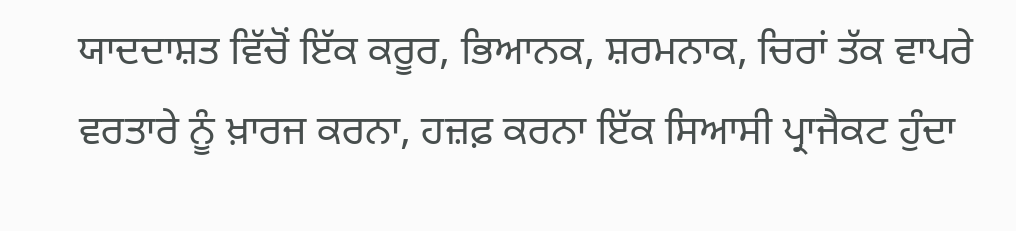ਯਾਦਦਾਸ਼ਤ ਵਿੱਚੋਂ ਇੱਕ ਕਰੂਰ, ਭਿਆਨਕ, ਸ਼ਰਮਨਾਕ, ਚਿਰਾਂ ਤੱਕ ਵਾਪਰੇ ਵਰਤਾਰੇ ਨੂੰ ਖ਼ਾਰਜ ਕਰਨਾ, ਹਜ਼ਫ਼ ਕਰਨਾ ਇੱਕ ਸਿਆਸੀ ਪ੍ਰਾਜੈਕਟ ਹੁੰਦਾ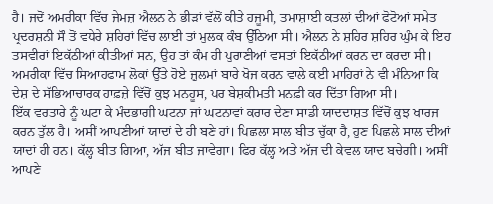ਹੈ। ਜਦੋਂ ਅਮਰੀਕਾ ਵਿੱਚ ਜੇਮਜ਼ ਐਲਨ ਨੇ ਭੀੜਾਂ ਵੱਲੋਂ ਕੀਤੇ ਹਜੂਮੀ, ਤਮਾਸ਼ਾਈ ਕਤਲਾਂ ਦੀਆਂ ਫੋਟੋਆਂ ਸਮੇਤ ਪ੍ਰਦਰਸ਼ਨੀ ਸੌ ਤੋਂ ਵਧੇਰੇ ਸ਼ਹਿਰਾਂ ਵਿੱਚ ਲਾਈ ਤਾਂ ਮੁਲਕ ਕੰਬ ਉੱਠਿਆ ਸੀ। ਐਲਨ ਨੇ ਸ਼ਹਿਰ ਸ਼ਹਿਰ ਘੁੰਮ ਕੇ ਇਹ ਤਸਵੀਰਾਂ ਇਕੱਠੀਆਂ ਕੀਤੀਆਂ ਸਨ, ਉਹ ਤਾਂ ਕੰਮ ਹੀ ਪੁਰਾਣੀਆਂ ਵਸਤਾਂ ਇਕੱਠੀਆਂ ਕਰਨ ਦਾ ਕਰਦਾ ਸੀ। ਅਮਰੀਕਾ ਵਿੱਚ ਸਿਆਹਫਾਮ ਲੋਕਾਂ ਉੱਤੇ ਹੋਏ ਜ਼ੁਲਮਾਂ ਬਾਰੇ ਖੋਜ ਕਰਨ ਵਾਲੇ ਕਈ ਮਾਹਿਰਾਂ ਨੇ ਵੀ ਮੰਨਿਆ ਕਿ ਦੇਸ਼ ਦੇ ਸੱਭਿਆਚਾਰਕ ਹਾਫ਼ਜ਼ੇ ਵਿੱਚੋਂ ਕੁਝ ਮਨਹੂਸ, ਪਰ ਬੇਸ਼ਕੀਮਤੀ ਮਨਫ਼ੀ ਕਰ ਦਿੱਤਾ ਗਿਆ ਸੀ।
ਇੱਕ ਵਰਤਾਰੇ ਨੂੰ ਘਟਾ ਕੇ ਮੰਦਭਾਗੀ ਘਟਨਾ ਜਾਂ ਘਟਨਾਵਾਂ ਕਰਾਰ ਦੇਣਾ ਸਾਡੀ ਯਾਦਦਾਸ਼ਤ ਵਿੱਚੋਂ ਕੁਝ ਖਾਰਜ ਕਰਨ ਤੁੱਲ ਹੈ। ਅਸੀਂ ਆਪਣੀਆਂ ਯਾਦਾਂ ਦੇ ਹੀ ਬਣੇ ਹਾਂ। ਪਿਛਲਾ ਸਾਲ ਬੀਤ ਚੁੱਕਾ ਹੈ, ਹੁਣ ਪਿਛਲੇ ਸਾਲ ਦੀਆਂ ਯਾਦਾਂ ਹੀ ਹਨ। ਕੱਲ੍ਹ ਬੀਤ ਗਿਆ, ਅੱਜ ਬੀਤ ਜਾਵੇਗਾ। ਫਿਰ ਕੱਲ੍ਹ ਅਤੇ ਅੱਜ ਦੀ ਕੇਵਲ ਯਾਦ ਬਚੇਗੀ। ਅਸੀਂ ਆਪਣੇ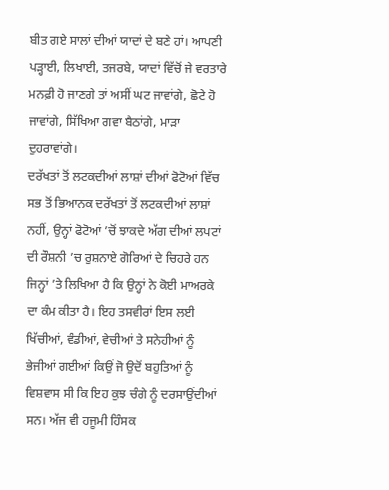ਬੀਤ ਗਏ ਸਾਲਾਂ ਦੀਆਂ ਯਾਦਾਂ ਦੇ ਬਣੇ ਹਾਂ। ਆਪਣੀ ਪੜ੍ਹਾਈ, ਲਿਖਾਈ, ਤਜਰਬੇ, ਯਾਦਾਂ ਵਿੱਚੋਂ ਜੇ ਵਰਤਾਰੇ ਮਨਫ਼ੀ ਹੋ ਜਾਣਗੇ ਤਾਂ ਅਸੀਂ ਘਟ ਜਾਵਾਂਗੇ, ਛੋਟੇ ਹੋ ਜਾਵਾਂਗੇ, ਸਿੱਖਿਆ ਗਵਾ ਬੈਠਾਂਗੇ, ਮਾੜਾ ਦੁਹਰਾਵਾਂਗੇ।
ਦਰੱਖਤਾਂ ਤੋਂ ਲਟਕਦੀਆਂ ਲਾਸ਼ਾਂ ਦੀਆਂ ਫੋਟੋਆਂ ਵਿੱਚ ਸਭ ਤੋਂ ਭਿਆਨਕ ਦਰੱਖਤਾਂ ਤੋਂ ਲਟਕਦੀਆਂ ਲਾਸ਼ਾਂ ਨਹੀਂ, ਉਨ੍ਹਾਂ ਫੋਟੋਆਂ ’ਚੋਂ ਝਾਕਦੇ ਅੱਗ ਦੀਆਂ ਲਪਟਾਂ ਦੀ ਰੌਸ਼ਨੀ ’ਚ ਰੁਸ਼ਨਾਏ ਗੋਰਿਆਂ ਦੇ ਚਿਹਰੇ ਹਨ ਜਿਨ੍ਹਾਂ ’ਤੇ ਲਿਖਿਆ ਹੈ ਕਿ ਉਨ੍ਹਾਂ ਨੇ ਕੋਈ ਮਾਅਰਕੇ ਦਾ ਕੰਮ ਕੀਤਾ ਹੈ। ਇਹ ਤਸਵੀਰਾਂ ਇਸ ਲਈ ਖਿੱਚੀਆਂ, ਵੰਡੀਆਂ, ਵੇਚੀਆਂ ਤੇ ਸਨੇਹੀਆਂ ਨੂੰ ਭੇਜੀਆਂ ਗਈਆਂ ਕਿਉਂ ਜੋ ਉਦੋਂ ਬਹੁਤਿਆਂ ਨੂੰ ਵਿਸ਼ਵਾਸ ਸੀ ਕਿ ਇਹ ਕੁਝ ਚੰਗੇ ਨੂੰ ਦਰਸਾਉਂਦੀਆਂ ਸਨ। ਅੱਜ ਵੀ ਹਜੂਮੀ ਹਿੰਸਕ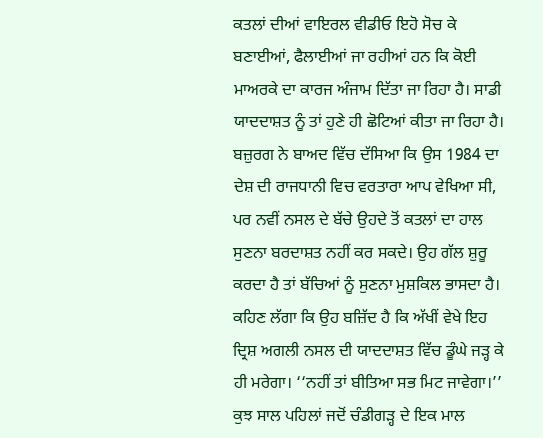ਕਤਲਾਂ ਦੀਆਂ ਵਾਇਰਲ ਵੀਡੀਓ ਇਹੋ ਸੋਚ ਕੇ ਬਣਾਈਆਂ, ਫੈਲਾਈਆਂ ਜਾ ਰਹੀਆਂ ਹਨ ਕਿ ਕੋਈ ਮਾਅਰਕੇ ਦਾ ਕਾਰਜ ਅੰਜਾਮ ਦਿੱਤਾ ਜਾ ਰਿਹਾ ਹੈ। ਸਾਡੀ ਯਾਦਦਾਸ਼ਤ ਨੂੰ ਤਾਂ ਹੁਣੇ ਹੀ ਛੋਟਿਆਂ ਕੀਤਾ ਜਾ ਰਿਹਾ ਹੈ।
ਬਜ਼ੁਰਗ ਨੇ ਬਾਅਦ ਵਿੱਚ ਦੱਸਿਆ ਕਿ ਉਸ 1984 ਦਾ ਦੇਸ਼ ਦੀ ਰਾਜਧਾਨੀ ਵਿਚ ਵਰਤਾਰਾ ਆਪ ਵੇਖਿਆ ਸੀ, ਪਰ ਨਵੀਂ ਨਸਲ ਦੇ ਬੱਚੇ ਉਹਦੇ ਤੋਂ ਕਤਲਾਂ ਦਾ ਹਾਲ ਸੁਣਨਾ ਬਰਦਾਸ਼ਤ ਨਹੀਂ ਕਰ ਸਕਦੇ। ਉਹ ਗੱਲ ਸ਼ੁਰੂ ਕਰਦਾ ਹੈ ਤਾਂ ਬੱਚਿਆਂ ਨੂੰ ਸੁਣਨਾ ਮੁਸ਼ਕਿਲ ਭਾਸਦਾ ਹੈ। ਕਹਿਣ ਲੱਗਾ ਕਿ ਉਹ ਬਜ਼ਿੱਦ ਹੈ ਕਿ ਅੱਖੀਂ ਵੇਖੇ ਇਹ ਦ੍ਰਿਸ਼ ਅਗਲੀ ਨਸਲ ਦੀ ਯਾਦਦਾਸ਼ਤ ਵਿੱਚ ਡੂੰਘੇ ਜੜ੍ਹ ਕੇ ਹੀ ਮਰੇਗਾ। ‘‘ਨਹੀਂ ਤਾਂ ਬੀਤਿਆ ਸਭ ਮਿਟ ਜਾਵੇਗਾ।’’
ਕੁਝ ਸਾਲ ਪਹਿਲਾਂ ਜਦੋਂ ਚੰਡੀਗੜ੍ਹ ਦੇ ਇਕ ਮਾਲ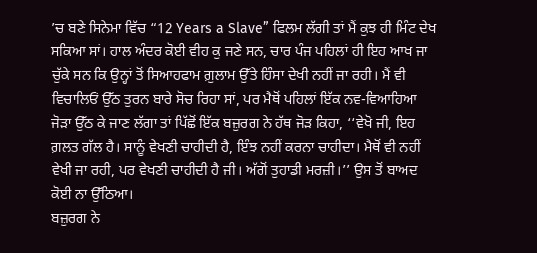’ਚ ਬਣੇ ਸਿਨੇਮਾ ਵਿੱਚ “12 Years a Slave” ਫਿਲਮ ਲੱਗੀ ਤਾਂ ਮੈਂ ਕੁਝ ਹੀ ਮਿੰਟ ਦੇਖ ਸਕਿਆ ਸਾਂ। ਹਾਲ ਅੰਦਰ ਕੋਈ ਵੀਹ ਕੁ ਜਣੇ ਸਨ, ਚਾਰ ਪੰਜ ਪਹਿਲਾਂ ਹੀ ਇਹ ਆਖ ਜਾ ਚੁੱਕੇ ਸਨ ਕਿ ਉਨ੍ਹਾਂ ਤੋਂ ਸਿਆਹਫਾਮ ਗ਼ੁਲਾਮ ਉੱਤੇ ਹਿੰਸਾ ਦੇਖੀ ਨਹੀਂ ਜਾ ਰਹੀ। ਮੈਂ ਵੀ ਵਿਚਾਲਿਓਂ ਉੱਠ ਤੁਰਨ ਬਾਰੇ ਸੋਚ ਰਿਹਾ ਸਾਂ, ਪਰ ਮੈਥੋਂ ਪਹਿਲਾਂ ਇੱਕ ਨਵ-ਵਿਆਹਿਆ ਜੋੜਾ ਉੱਠ ਕੇ ਜਾਣ ਲੱਗਾ ਤਾਂ ਪਿੱਛੋਂ ਇੱਕ ਬਜ਼ੁਰਗ ਨੇ ਹੱਥ ਜੋੜ ਕਿਹਾ, ‘‘ਵੇਖੋ ਜੀ, ਇਹ ਗ਼ਲਤ ਗੱਲ ਹੈ। ਸਾਨੂੰ ਵੇਖਣੀ ਚਾਹੀਦੀ ਹੈ, ਇੰਝ ਨਹੀਂ ਕਰਨਾ ਚਾਹੀਦਾ। ਮੈਥੋਂ ਵੀ ਨਹੀਂ ਵੇਖੀ ਜਾ ਰਹੀ, ਪਰ ਵੇਖਣੀ ਚਾਹੀਦੀ ਹੈ ਜੀ। ਅੱਗੋਂ ਤੁਹਾਡੀ ਮਰਜ਼ੀ।’’ ਉਸ ਤੋਂ ਬਾਅਦ ਕੋਈ ਨਾ ਉੱਠਿਆ।
ਬਜ਼ੁਰਗ ਨੇ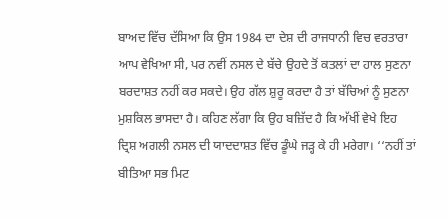ਬਾਅਦ ਵਿੱਚ ਦੱਸਿਆ ਕਿ ਉਸ 1984 ਦਾ ਦੇਸ਼ ਦੀ ਰਾਜਧਾਨੀ ਵਿਚ ਵਰਤਾਰਾ ਆਪ ਵੇਖਿਆ ਸੀ, ਪਰ ਨਵੀਂ ਨਸਲ ਦੇ ਬੱਚੇ ਉਹਦੇ ਤੋਂ ਕਤਲਾਂ ਦਾ ਹਾਲ ਸੁਣਨਾ ਬਰਦਾਸ਼ਤ ਨਹੀਂ ਕਰ ਸਕਦੇ। ਉਹ ਗੱਲ ਸ਼ੁਰੂ ਕਰਦਾ ਹੈ ਤਾਂ ਬੱਚਿਆਂ ਨੂੰ ਸੁਣਨਾ ਮੁਸ਼ਕਿਲ ਭਾਸਦਾ ਹੈ। ਕਹਿਣ ਲੱਗਾ ਕਿ ਉਹ ਬਜ਼ਿੱਦ ਹੈ ਕਿ ਅੱਖੀਂ ਵੇਖੇ ਇਹ ਦ੍ਰਿਸ਼ ਅਗਲੀ ਨਸਲ ਦੀ ਯਾਦਦਾਸ਼ਤ ਵਿੱਚ ਡੂੰਘੇ ਜੜ੍ਹ ਕੇ ਹੀ ਮਰੇਗਾ। ‘‘ਨਹੀਂ ਤਾਂ ਬੀਤਿਆ ਸਭ ਮਿਟ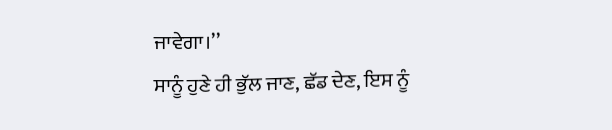ਜਾਵੇਗਾ।’’
ਸਾਨੂੰ ਹੁਣੇ ਹੀ ਭੁੱਲ ਜਾਣ, ਛੱਡ ਦੇਣ, ਇਸ ਨੂੰ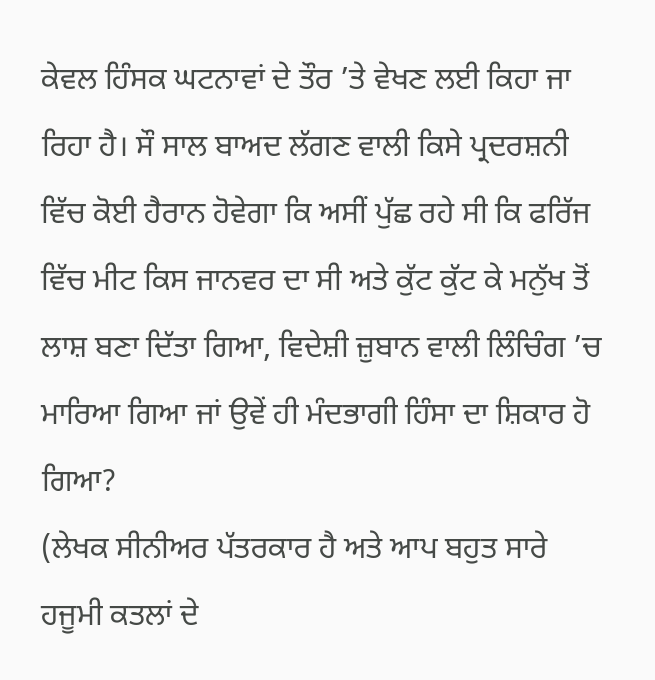ਕੇਵਲ ਹਿੰਸਕ ਘਟਨਾਵਾਂ ਦੇ ਤੌਰ ’ਤੇ ਵੇਖਣ ਲਈ ਕਿਹਾ ਜਾ ਰਿਹਾ ਹੈ। ਸੌ ਸਾਲ ਬਾਅਦ ਲੱਗਣ ਵਾਲੀ ਕਿਸੇ ਪ੍ਰਦਰਸ਼ਨੀ ਵਿੱਚ ਕੋਈ ਹੈਰਾਨ ਹੋਵੇਗਾ ਕਿ ਅਸੀਂ ਪੁੱਛ ਰਹੇ ਸੀ ਕਿ ਫਰਿੱਜ ਵਿੱਚ ਮੀਟ ਕਿਸ ਜਾਨਵਰ ਦਾ ਸੀ ਅਤੇ ਕੁੱਟ ਕੁੱਟ ਕੇ ਮਨੁੱਖ ਤੋਂ ਲਾਸ਼ ਬਣਾ ਦਿੱਤਾ ਗਿਆ, ਵਿਦੇਸ਼ੀ ਜ਼ੁਬਾਨ ਵਾਲੀ ਲਿੰਚਿੰਗ ’ਚ ਮਾਰਿਆ ਗਿਆ ਜਾਂ ਉਵੇਂ ਹੀ ਮੰਦਭਾਗੀ ਹਿੰਸਾ ਦਾ ਸ਼ਿਕਾਰ ਹੋ ਗਿਆ?
(ਲੇਖਕ ਸੀਨੀਅਰ ਪੱਤਰਕਾਰ ਹੈ ਅਤੇ ਆਪ ਬਹੁਤ ਸਾਰੇ ਹਜੂਮੀ ਕਤਲਾਂ ਦੇ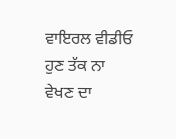ਵਾਇਰਲ ਵੀਡੀਓ ਹੁਣ ਤੱਕ ਨਾ ਵੇਖਣ ਦਾ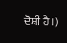ਦੋਸ਼ੀ ਹੈ।)